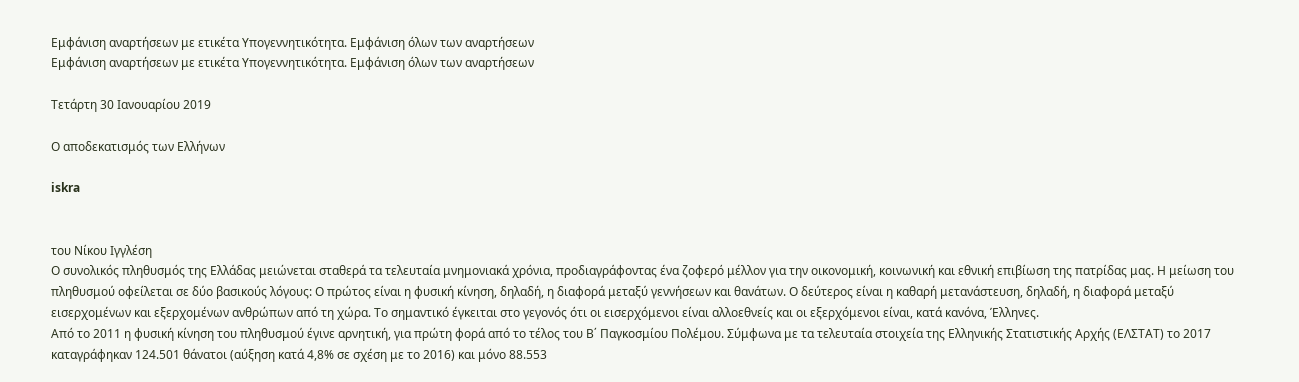Εμφάνιση αναρτήσεων με ετικέτα Υπογεννητικότητα. Εμφάνιση όλων των αναρτήσεων
Εμφάνιση αναρτήσεων με ετικέτα Υπογεννητικότητα. Εμφάνιση όλων των αναρτήσεων

Τετάρτη 30 Ιανουαρίου 2019

Ο αποδεκατισμός των Ελλήνων

iskra


του Νίκου Ιγγλέση
Ο συνολικός πληθυσμός της Ελλάδας μειώνεται σταθερά τα τελευταία μνημονιακά χρόνια, προδιαγράφοντας ένα ζοφερό μέλλον για την οικονομική, κοινωνική και εθνική επιβίωση της πατρίδας μας. Η μείωση του πληθυσμού οφείλεται σε δύο βασικούς λόγους: Ο πρώτος είναι η φυσική κίνηση, δηλαδή, η διαφορά μεταξύ γεννήσεων και θανάτων. Ο δεύτερος είναι η καθαρή μετανάστευση, δηλαδή, η διαφορά μεταξύ εισερχομένων και εξερχομένων ανθρώπων από τη χώρα. Το σημαντικό έγκειται στο γεγονός ότι οι εισερχόμενοι είναι αλλοεθνείς και οι εξερχόμενοι είναι, κατά κανόνα, Έλληνες.
Από το 2011 η φυσική κίνηση του πληθυσμού έγινε αρνητική, για πρώτη φορά από το τέλος του Β΄ Παγκοσμίου Πολέμου. Σύμφωνα με τα τελευταία στοιχεία της Ελληνικής Στατιστικής Αρχής (ΕΛΣΤΑΤ) το 2017 καταγράφηκαν 124.501 θάνατοι (αύξηση κατά 4,8% σε σχέση με το 2016) και μόνο 88.553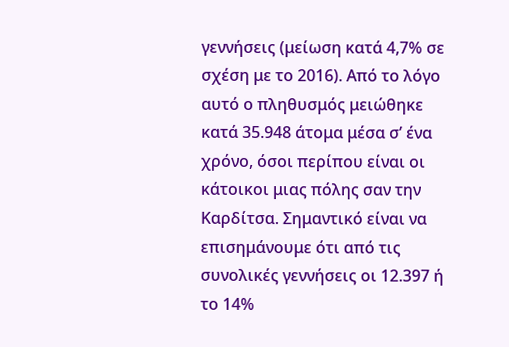γεννήσεις (μείωση κατά 4,7% σε σχέση με το 2016). Από το λόγο αυτό ο πληθυσμός μειώθηκε κατά 35.948 άτομα μέσα σ’ ένα χρόνο, όσοι περίπου είναι οι κάτοικοι μιας πόλης σαν την Καρδίτσα. Σημαντικό είναι να επισημάνουμε ότι από τις συνολικές γεννήσεις οι 12.397 ή το 14%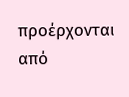προέρχονται από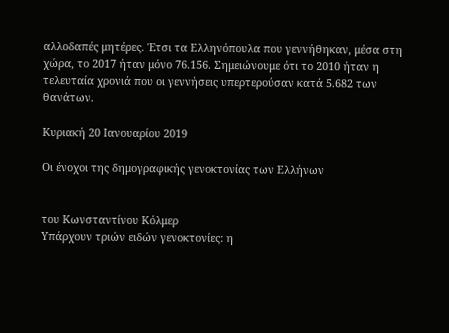αλλοδαπές μητέρες. Έτσι τα Ελληνόπουλα που γεννήθηκαν, μέσα στη χώρα, το 2017 ήταν μόνο 76.156. Σημειώνουμε ότι το 2010 ήταν η τελευταία χρονιά που οι γεννήσεις υπερτερούσαν κατά 5.682 των θανάτων.

Κυριακή 20 Ιανουαρίου 2019

Οι ένοχοι της δημογραφικής γενοκτονίας των Ελλήνων


του Κωνσταντίνου Κόλμερ
Υπάρχουν τριών ειδών γενοκτονίες: η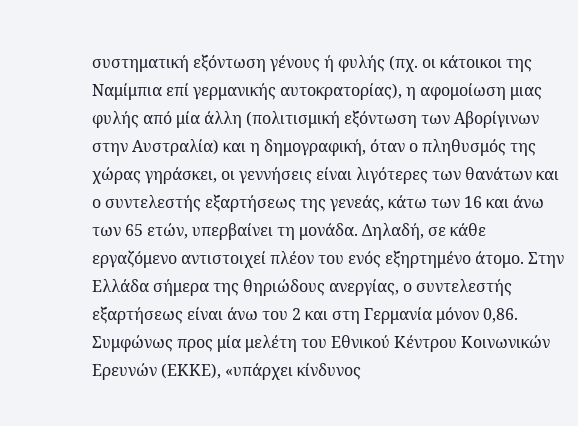συστηματική εξόντωση γένους ή φυλής (πχ. οι κάτοικοι της Ναμίμπια επί γερμανικής αυτοκρατορίας), η αφομοίωση μιας φυλής από μία άλλη (πολιτισμική εξόντωση των Αβορίγινων στην Αυστραλία) και η δημογραφική, όταν ο πληθυσμός της χώρας γηράσκει, οι γεννήσεις είναι λιγότερες των θανάτων και ο συντελεστής εξαρτήσεως της γενεάς, κάτω των 16 και άνω των 65 ετών, υπερβαίνει τη μονάδα. Δηλαδή, σε κάθε εργαζόμενο αντιστοιχεί πλέον του ενός εξηρτημένο άτομο. Στην Ελλάδα σήμερα της θηριώδους ανεργίας, ο συντελεστής εξαρτήσεως είναι άνω του 2 και στη Γερμανία μόνον 0,86.
Συμφώνως προς μία μελέτη του Εθνικού Κέντρου Κοινωνικών Ερευνών (ΕΚΚΕ), «υπάρχει κίνδυνος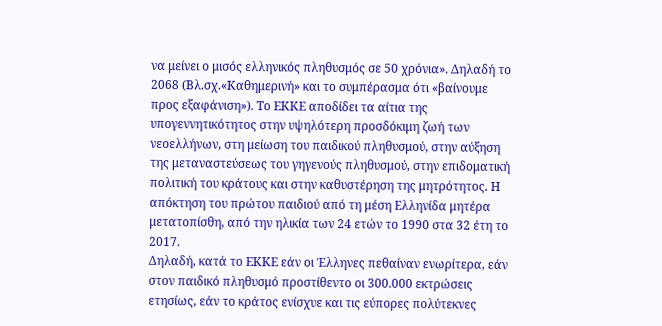να μείνει ο μισός ελληνικός πληθυσμός σε 50 χρόνια». Δηλαδή το 2068 (Βλ.σχ.«Καθημερινή» και το συμπέρασμα ότι «βαίνουμε προς εξαφάνιση»). Το ΕΚΚΕ αποδίδει τα αίτια της υπογεννητικότητος στην υψηλότερη προσδόκιμη ζωή των νεοελλήνων, στη μείωση του παιδικού πληθυσμού, στην αύξηση της μεταναστεύσεως του γηγενούς πληθυσμού, στην επιδοματική πολιτική του κράτους και στην καθυστέρηση της μητρότητος. Η απόκτηση του πρώτου παιδιού από τη μέση Ελληνίδα μητέρα μετατοπίσθη, από την ηλικία των 24 ετών το 1990 στα 32 έτη το 2017.
Δηλαδή, κατά το ΕΚΚΕ εάν οι Έλληνες πεθαίναν ενωρίτερα, εάν στον παιδικό πληθυσμό προστίθεντο οι 300.000 εκτρώσεις ετησίως, εάν το κράτος ενίσχυε και τις εύπορες πολύτεκνες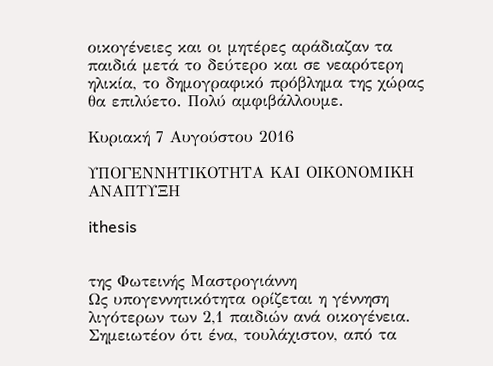οικογένειες και οι μητέρες αράδιαζαν τα παιδιά μετά το δεύτερο και σε νεαρότερη ηλικία, το δημογραφικό πρόβλημα της χώρας θα επιλύετο. Πολύ αμφιβάλλουμε.

Κυριακή 7 Αυγούστου 2016

ΥΠΟΓΕΝΝΗΤΙΚΟΤΗΤΑ ΚΑΙ ΟΙΚΟΝΟΜΙΚΗ ΑΝΑΠΤΥΞΗ

ithesis


της Φωτεινής Μαστρογιάννη
Ως υπογεννητικότητα ορίζεται η γέννηση λιγότερων των 2,1 παιδιών ανά οικογένεια. Σημειωτέον ότι ένα, τουλάχιστον, από τα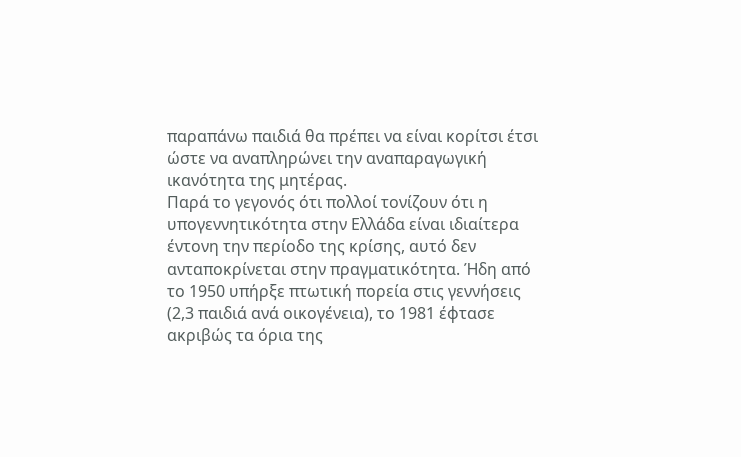παραπάνω παιδιά θα πρέπει να είναι κορίτσι έτσι ώστε να αναπληρώνει την αναπαραγωγική ικανότητα της μητέρας.
Παρά το γεγονός ότι πολλοί τονίζουν ότι η υπογεννητικότητα στην Ελλάδα είναι ιδιαίτερα έντονη την περίοδο της κρίσης, αυτό δεν ανταποκρίνεται στην πραγματικότητα. Ήδη από το 1950 υπήρξε πτωτική πορεία στις γεννήσεις (2,3 παιδιά ανά οικογένεια), το 1981 έφτασε ακριβώς τα όρια της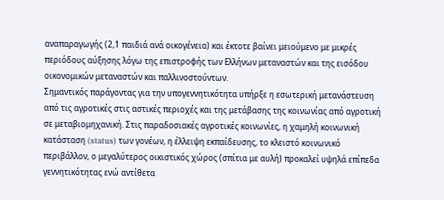αναπαραγωγής (2,1 παιδιά ανά οικογένεια) και έκτοτε βαίνει μειούμενο με μικρές περιόδους αύξησης λόγω της επιστροφής των Ελλήνων μεταναστών και της εισόδου οικονομικών μεταναστών και παλλινοστούντων.
Σημαντικός παράγοντας για την υπογεννητικότητα υπήρξε η εσωτερική μετανάστευση από τις αγροτικές στις αστικές περιοχές και της μετάβασης της κοινωνίας από αγροτική σε μεταβιομηχανική. Στις παραδοσιακές αγροτικές κοινωνίες, η χαμηλή κοινωνική κατάσταση (status) των γονέων, η έλλειψη εκπαίδευσης, το κλειστό κοινωνικό περιβάλλον, ο μεγαλύτερος οικιστικός χώρος (σπίτια με αυλή) προκαλεί υψηλά επίπεδα γεννητικότητας ενώ αντίθετα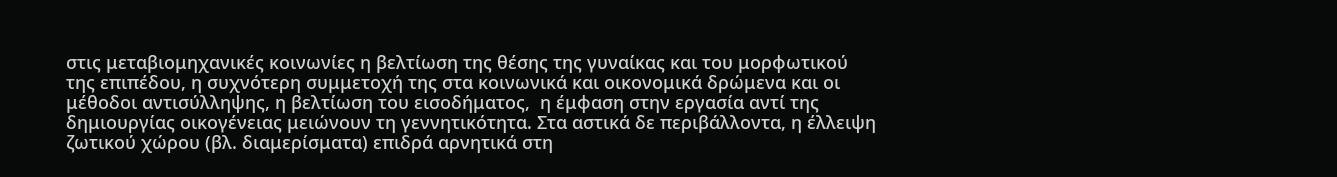στις μεταβιομηχανικές κοινωνίες η βελτίωση της θέσης της γυναίκας και του μορφωτικού της επιπέδου, η συχνότερη συμμετοχή της στα κοινωνικά και οικονομικά δρώμενα και οι μέθοδοι αντισύλληψης, η βελτίωση του εισοδήματος,  η έμφαση στην εργασία αντί της δημιουργίας οικογένειας μειώνουν τη γεννητικότητα. Στα αστικά δε περιβάλλοντα, η έλλειψη ζωτικού χώρου (βλ. διαμερίσματα) επιδρά αρνητικά στη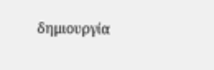δημιουργία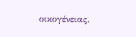οικογένειας.